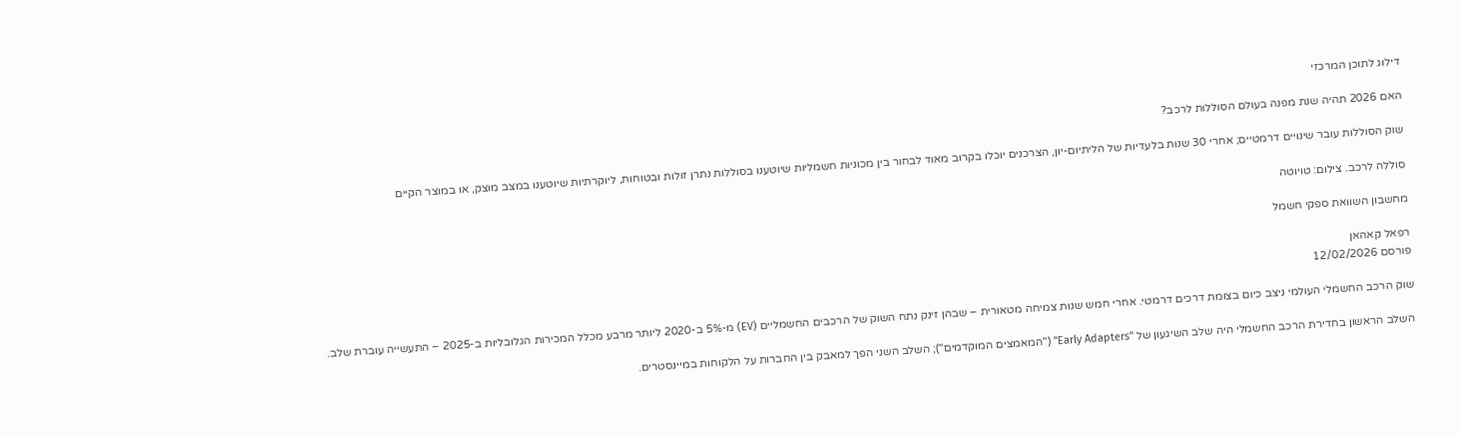דילוג לתוכן המרכזי

האם 2026 תהיה שנת מפנה בעולם הסוללות לרכב?

שוק הסוללות עובר שינויים דרמטיים; אחרי 30 שנות בלעדיות של הליתיום-יון, הצרכנים יוכלו בקרוב מאוד לבחור בין מכוניות חשמליות שיוטענו בסוללות נתרן זולות ובטוחות, ליוקרתיות שיוטענו במצב מוצק, או במוצר הקיים

סוללה לרכב. צילום: טויוטה

מחשבון השוואת ספקי חשמל

רפאל קאהאן
פורסם 12/02/2026

שוק הרכב החשמלי העולמי ניצב כיום בצומת דרכים דרמטי. אחרי חמש שנות צמיחה מטאורית – שבהן זינק נתח השוק של הרכבים החשמליים (EV) מ-5% ב-2020 ליותר מרבע מכלל המכירות הגלובליות ב-2025 – התעשייה עוברת שלב.

השלב הראשון בחדירת הרכב החשמלי היה שלב השיגעון של "Early Adapters" ("המאמצים המוקדמים"); השלב השני הפך למאבק בין החברות על הלקוחות במיינסטרים.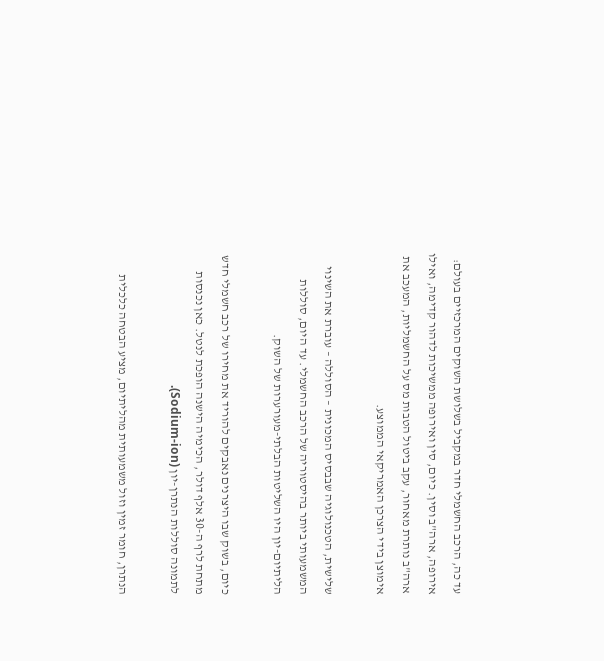עד כה, הרכב החשמלי חדר במקביל בשלושת השוקים המרכזיים בעולם: אירופה, ארה"ב וסין. כיום, סין ואירופה ממשיכות לדהור קדימה, ואילו ארה"ב נותרת מאחור, עקב ביטול הטבות מס על החשמליות, המעכב את אימוצן בידי הצרכן האמריקאי הממוצע.

שלישית, הטכנולוגיה שבבסיס המכונית – הסוללה – עוברת את השינוי המשמעותי ביותר בהיסטוריה של הרכב החשמלי. עד היום, סוללות הליתיום-יון היו השליטות הבלתי-מעורערות של השוק.

כיום, בשוק שבו היצרנים נאבקים להוריד את מחירו של רכב חשמלי חדש מתחת לרף ה-30 אלף דולר, הכימיה הישנה הופכת לנטל. כאן נכנסות לתמונה סוללות הנתרן-יון (Sodium-ion).

הנתרן, חומר זמין וזול משמעותית מהליתיום, מציע הבטחה כלכלית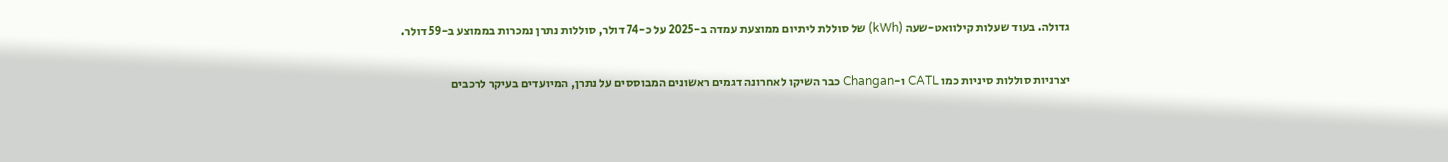גדולה. בעוד שעלות קילוואט-שעה (kWh) של סוללת ליתיום ממוצעת עמדה ב-2025 על כ-74 דולר, סוללות נתרן נמכרות בממוצע ב-59 דולר.

יצרניות סוללות סיניות כמו CATL ו-Changan כבר השיקו לאחרונה דגמים ראשונים המבוססים על נתרן, המיועדים בעיקר לרכבים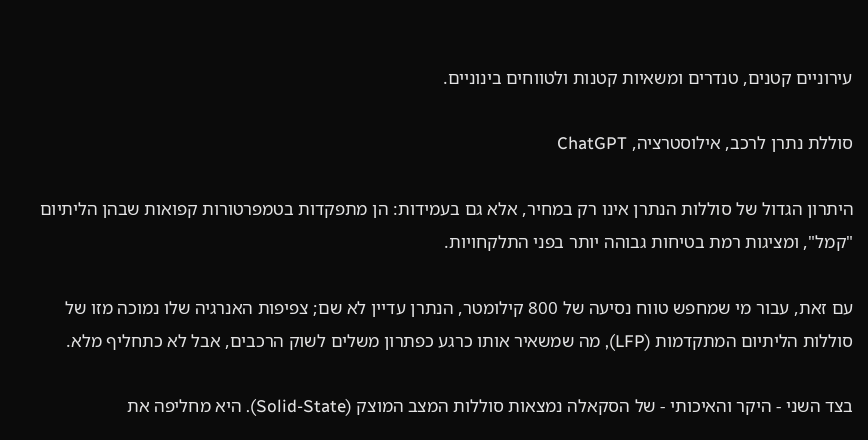עירוניים קטנים, טנדרים ומשאיות קטנות ולטווחים בינוניים.

סוללת נתרן לרכב, אילוסטרציה, ChatGPT

היתרון הגדול של סוללות הנתרן אינו רק במחיר, אלא גם בעמידות: הן מתפקדות בטמפרטורות קפואות שבהן הליתיום "קמל", ומציגות רמת בטיחות גבוהה יותר בפני התלקחויות.

עם זאת, עבור מי שמחפש טווח נסיעה של 800 קילומטר, הנתרן עדיין לא שם; צפיפות האנרגיה שלו נמוכה מזו של סוללות הליתיום המתקדמות (LFP), מה שמשאיר אותו כרגע כפתרון משלים לשוק הרכבים, אבל לא כתחליף מלא.

בצד השני - היקר והאיכותי - של הסקאלה נמצאות סוללות המצב המוצק (Solid-State). היא מחליפה את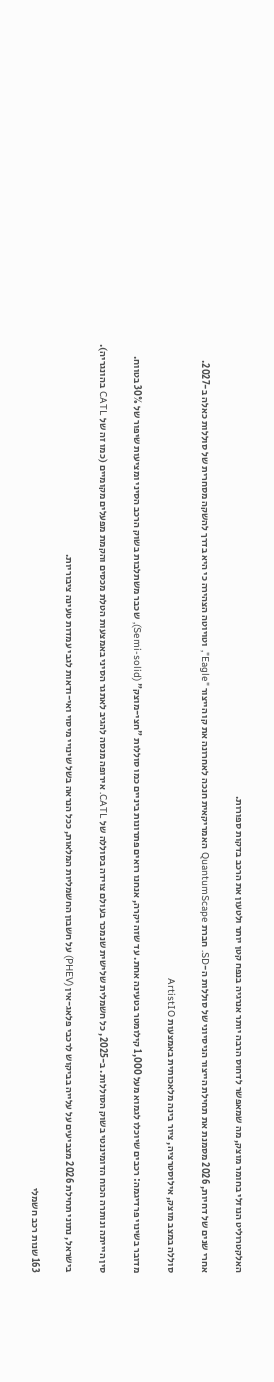האלקטרוליט הנוזלי בחומר מוצק, מה שמאפשר לדחוס הרבה יותר אנרגיה בנפח קטן יותר ולטעון את הרכב בדקות ספורות.

אחרי שנים של דחיות, 2026 מסמנת את תחילת הייצור הניסיוני של סוללות ה-SD. חברת QuantumScape האמריקאית חנכה לאחרונה את קו הייצור "Eagle", וטויוטה הצהירה כי היא בדרך להשקה מסחרית של סוללות כאלה ב-2027.

סוללה במצב מוצק, אילוסטרציה, ציור בינה מלאכותית באמצעות ArtistIO

מדובר בשינוי פרדיגמה: רכבים שיוכלו לגמוא מעל 1,000 קילומטר בטעינה אחת. עד שזה יקרה, אנחנו רואים פתרונות ביניים כמו סוללות "חצי-מוצק" (Semi-solid), שכבר משתלבות בשוק הרכב הסיני ומציעות שיפור של 30% בטווח.

סין היייתה ונותרה הכוח הדומיננטי בשוק הסוללות. ב-2025, כל חשמלית שלישית שנמכר בעולם צוידה בסוללה של CATL. אירופה מנסה להגיב לאתגר הסיני באמצעות הטלת מכסים והקמת מפעלים מקומיים (כמו זה של CATL בהונגריה).

בישראל, נתוני תחילת 2026 מצביעים על עלייה בביקוש לרכבי פלאג-אין (PHEV) על חשבון החשמליות המלאות, ככל הנראה בשל שינויי מיסוי ואי-ודאות לגבי עמדות טעינה ציבוריות.

163 שנות רכב חשמלי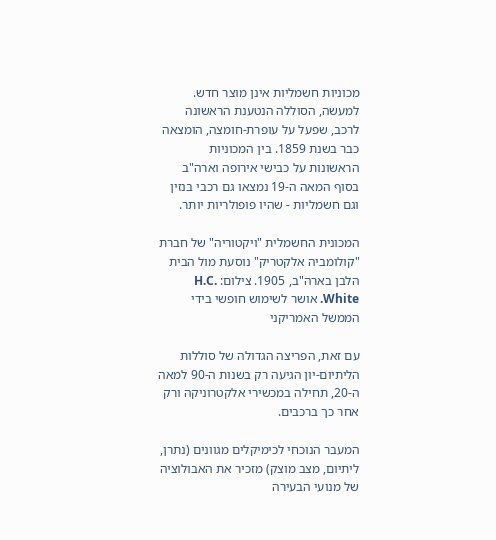מכוניות חשמליות אינן מוצר חדש. למעשה, הסוללה הנטענת הראשונה לרכב, שפעל על עופרת-חומצה, הומצאה כבר בשנת 1859. בין המכוניות הראשונות על כבישי אירופה וארה"ב בסוף המאה ה-19 נמצאו גם רכבי בנזין וגם חשמליות - שהיו פופולריות יותר.

המכונית החשמלית "ויקטוריה" של חברת "קולומביה אלקטריק" נוסעת מול הבית הלבן בארה"ב, 1905. צילום: H.C. White. אושר לשימוש חופשי בידי הממשל האמריקני

עם זאת, הפריצה הגדולה של סוללות הליתיום-יון הגיעה רק בשנות ה-90 למאה ה-20, תחילה במכשירי אלקטרוניקה ורק אחר כך ברכבים.

המעבר הנוכחי לכימיקלים מגוונים (נתרן, ליתיום, מצב מוצק) מזכיר את האבולוציה של מנועי הבעירה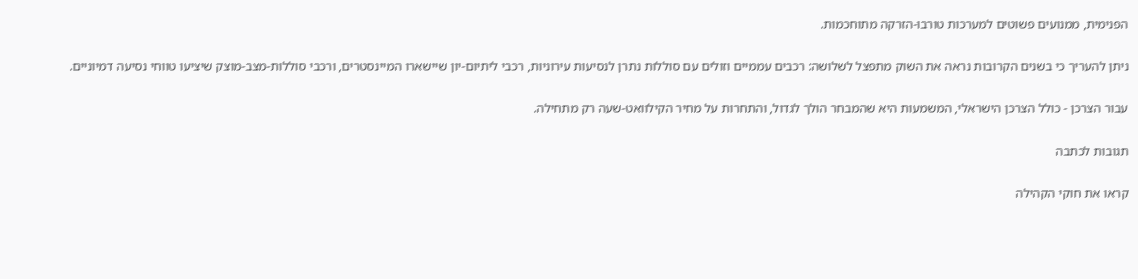הפנימית, ממנועים פשוטים למערכות טורבו-הזרקה מתוחכמות.

ניתן להעריך כי בשנים הקרובות נראה את השוק מתפצל לשלושה: רכבים עממיים וזולים עם סוללות נתרן לנסיעות עירוניות, רכבי ליתיום-יון שיישארו המיינסטרים, ורכבי סוללות-מצב-מוצק שיציעו טווחי נסיעה דמיוניים.

עבור הצרכן - כולל הצרכן הישראלי, המשמעות היא שהמבחר הולך לגדול, והתחרות על מחיר הקילוואט-שעה רק מתחילה.

תגובות לכתבה

קראו את חוקי הקהילה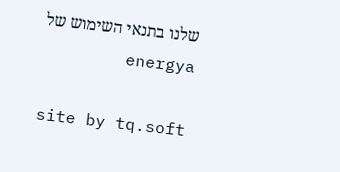שלנו בתנאי השימוש של energya

site by tq.soft